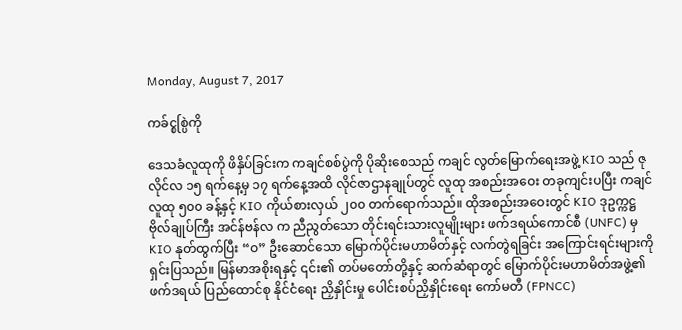Monday, August 7, 2017

ကခ်င္စစ္ပြဲကို

ဒေသခံလူထုကို ဖိနှိပ်ခြင်းက ကချင်စစ်ပွဲကို ပိုဆိုးစေသည် ကချင် လွတ်မြောက်ရေးအဖွဲ့ KIO သည် ဇုလိုင်လ ၁၅ ရက်နေ့မှ ၁၇ ရက်နေ့အထိ လိုင်ဇာဌာနချုပ်တွင် လူထု အစည်းအဝေး တခုကျင်းပပြီး ကချင်လူထု ၅၀၀ ခန့်နှင့် KIO ကိုယ်စားလှယ် ၂၀၀ တက်ရောက်သည်။ ထိုအစည်းအဝေးတွင် KIO ဒုဥက္ကဋ္ဌ ဗိုလ်ချုပ်ကြီး အင်န်ဗန်လ က ညီညွတ်သော တိုင်းရင်းသားလူမျိုးများ ဖက်ဒရယ်ကောင်စီ (UNFC) မှ KIO နုတ်ထွက်ပြီး “ဝ” ဦးဆောင်သော မြောက်ပိုင်းမဟာမိတ်နှင့် လက်တွဲရခြင်း အကြောင်းရင်းများကို ရှင်းပြသည်။ မြန်မာအစိုးရနှင့် ၎င်း၏ တပ်မတော်တို့နှင့် ဆက်ဆံရာတွင် မြောက်ပိုင်းမဟာမိတ်အဖွဲ့၏ ဖက်ဒရယ် ပြည်ထောင်စု နိုင်ငံရေး ညှိနှိုင်းမှု ပေါင်းစပ်ညှိနှိုင်းရေး ကော်မတီ (FPNCC)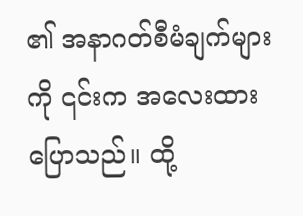၏ အနာဂတ်စီမံချက်များကို ၎င်းက အလေးထား ပြောသည်။ ထို့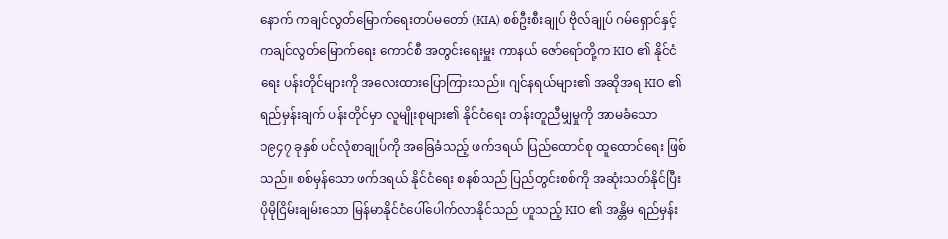နောက် ကချင်လွတ်မြောက်ရေးတပ်မတော် (KIA) စစ်ဦးစီးချုပ် ဗိုလ်ချုပ် ဂမ်ရှောင်နှင့် ကချင်လွတ်မြောက်ရေး ကောင်စီ အတွင်းရေးမှူး ကာနယ် ဇော်ရော်တို့က KIO ၏ နိုင်ငံရေး ပန်းတိုင်များကို အလေးထားပြောကြားသည်။ ဂျင်နရယ်များ၏ အဆိုအရ KIO ၏ ရည်မှန်းချက် ပန်းတိုင်မှာ လူမျိုးစုများ၏ နိုင်ငံရေး တန်းတူညီမျှမှုကို အာမခံသော ၁၉၄၇ ခုနှစ် ပင်လုံစာချုပ်ကို အခြေခံသည့် ဖက်ဒရယ် ပြည်ထောင်စု ထူထောင်ရေး ဖြစ်သည်။ စစ်မှန်သော ဖက်ဒရယ် နိုင်ငံရေး စနစ်သည် ပြည်တွင်းစစ်ကို အဆုံးသတ်နိုင်ပြီး ပိုမိုငြိမ်းချမ်းသော မြန်မာနိုင်ငံပေါ်ပေါက်လာနိုင်သည် ဟူသည့် KIO ၏ အန္တိမ ရည်မှန်း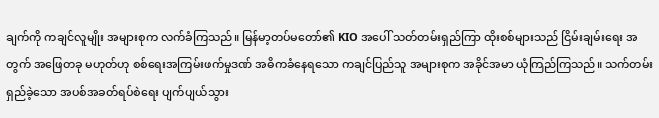ချက်ကို ကချင်လူမျိုး အများစုက လက်ခံကြသည်။ မြန်မာ့တပ်မတော်၏ KIO အပေါ် သတ်တမ်းရှည်ကြာ ထိုးစစ်များသည် ငြိမ်းချမ်းရေး အတွက် အဖြေတခု မဟုတ်ဟု စစ်ရေးအကြမ်းဖက်မှုဒဏ် အဓိကခံနေရသော ကချင်ပြည်သူ အများစုက အခိုင်အမာ ယုံကြည်ကြသည်။ သက်တမ်းရှည်ခဲ့သော အပစ်အခတ်ရပ်စဲရေး ပျက်ပျယ်သွား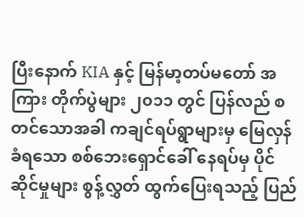ပြီးနောက် KIA နှင့် မြန်မာ့တပ်မတော် အကြား တိုက်ပွဲများ ၂၀၁၁ တွင် ပြန်လည် စတင်သောအခါ ကချင်ရပ်ရွာများမှ မြေလှန်ခံရသော စစ်ဘေးရှောင်ခေါ် နေရပ်မှ ပိုင်ဆိုင်မှုများ စွန့်လွှတ် ထွက်ပြေးရသည့် ပြည်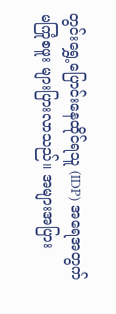တွင်းရွှေ့ပြောင်းနေထိုင်ရသူ (IDP) အရေအတွက် မကြုံစဖူး များပြားလာသည်။ အများအပြား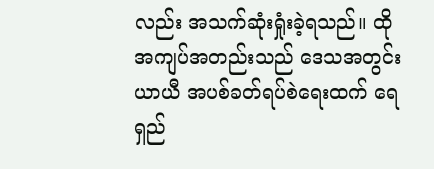လည်း အသက်ဆုံးရှုံးခဲ့ရသည်။ ထို အကျပ်အတည်းသည် ဒေသအတွင်း ယာယီ အပစ်ခတ်ရပ်စဲရေးထက် ရေရှည်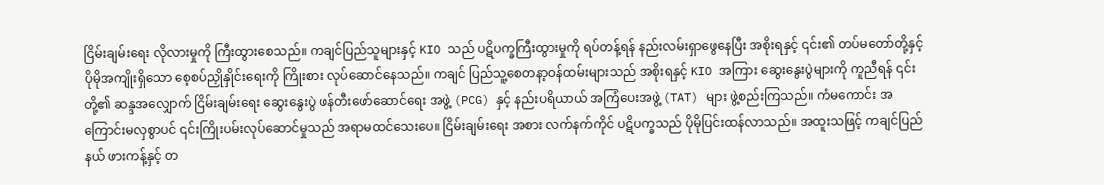ငြိမ်းချမ်းရေး လိုလားမှုကို ကြီးထွားစေသည်။ ကချင်ပြည်သူများနှင့် KIO သည် ပဋိပက္ခကြီးထွားမှုကို ရပ်တန့်ရန် နည်းလမ်းရှာဖွေနေပြီး အစိုးရနှင့် ၎င်း၏ တပ်မတော်တို့နှင့် ပိုမိုအကျိုးရှိသော စေ့စပ်ညှိုနှိုင်းရေးကို ကြိုးစား လုပ်ဆောင်နေသည်။ ကချင် ပြည်သူ့စေတနာ့ဝန်ထမ်းများသည် အစိုးရနှင့် KIO အကြား ဆွေးနွေးပွဲများကို ကူညီရန် ၎င်းတို့၏ ဆန္ဒအလျှောက် ငြိမ်းချမ်းရေး ဆွေးနွေးပွဲ ဖန်တီးဖော်ဆောင်ရေး အဖွဲ့ (PCG) နှင့် နည်းပရိယာယ် အကြံပေးအဖွဲ့ (TAT) များ ဖွဲ့စည်းကြသည်။ ကံမကောင်း အကြောင်းမလှစွာပင် ၎င်းကြိုးပမ်းလုပ်ဆောင်မှုသည် အရာမထင်သေးပေ။ ငြိမ်းချမ်းရေး အစား လက်နက်ကိုင် ပဋိပက္ခသည် ပိုမိုပြင်းထန်လာသည်။ အထူးသဖြင့် ကချင်ပြည်နယ် ဖားကန့်နှင့် တ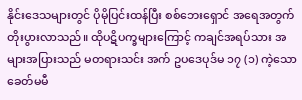နိုင်းဒေသများတွင် ပိုမိုပြင်းထန်ပြီး စစ်ဘေးရှောင် အရေအတွက် တိုးပွားလာသည်။ ထိုပဋိပက္ခများကြောင့် ကချင်အရပ်သား အများအပြားသည် မတရားသင်း အက် ဥပဒေပုဒ်မ ၁၇ (၁) ကဲ့သော ခေတ်မမီ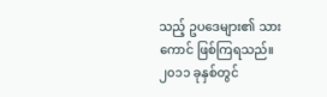သည့် ဥပဒေများ၏ သားကောင် ဖြစ်ကြရသည်။ ၂၀၁၁ ခုနှစ်တွင်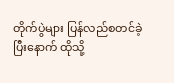တိုက်ပွဲများ ပြန်လည်စတင်ခဲ့ပြီးနောက် ထိုသို့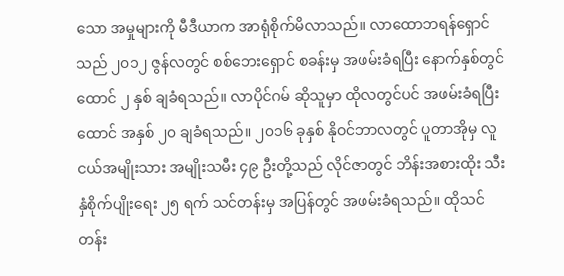သော အမှုများကို မီဒီယာက အာရုံစိုက်မိလာသည်။ လာထောဘရန်ရှောင်သည် ၂၀၁၂ ဇွန်လတွင် စစ်ဘေးရှောင် စခန်းမှ အဖမ်းခံရပြီး နောက်နှစ်တွင် ထောင် ၂ နှစ် ချခံရသည်။ လာပိုင်ဂမ် ဆိုသူမှာ ထိုလတွင်ပင် အဖမ်းခံရပြီး ထောင် အနှစ် ၂၀ ချခံရသည်။ ၂၀၁၆ ခုနှစ် နိုဝင်ဘာလတွင် ပူတာအိုမှ လူငယ်အမျိုးသား အမျိုးသမီး ၄၉ ဦးတို့သည် လိုင်ဇာတွင် ဘိန်းအစားထိုး သီးနှံစိုက်ပျိုးရေး ၂၅ ရက် သင်တန်းမှ အပြန်တွင် အဖမ်းခံရသည်။ ထိုသင်တန်း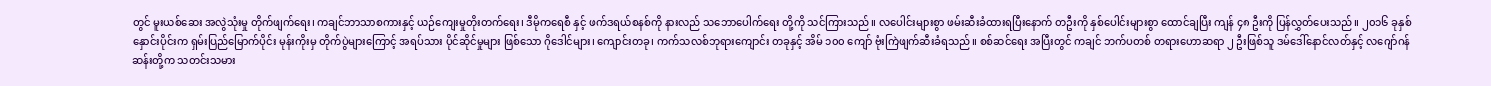တွင် မူးယစ်ဆေး အလွဲသုံးမှု တိုက်ဖျက်ရေး၊ ကချင်ဘာသာစကားနှင့် ယဉ်ကျေးမှုတိုးတက်ရေး၊ ဒီမိုကရေစီ နှင့် ဖက်ဒရယ်စနစ်ကို နားလည် သဘောပေါက်ရေး တို့ကို သင်ကြားသည်။ လပေါင်းများစွာ ဖမ်းဆီးခံထားရပြီးနောက် တဦးကို နှစ်ပေါင်းများစွာ ထောင်ချပြီး ကျန် ၄၈ ဦးကို ပြန်လွှတ်ပေးသည်။ ၂၀၁၆ ခုနှစ် နှောင်းပိုင်းက ရှမ်းပြည်မြောက်ပိုင်း မုန်းကိုးမှ တိုက်ပွဲများကြောင့် အရပ်သား ပိုင်ဆိုင်မှုများ ဖြစ်သော ဂိုဒေါင်များ၊ ကျောင်းတခု၊ ကက်သလစ်ဘုရားကျောင်း တခုနှင့် အိမ် ၁၀၀ ကျော် ဗုံးကြဲဖျက်ဆီးခံရသည်။ စစ်ဆင်ရေး အပြီးတွင် ကချင် ဘက်ပတစ် တရားဟောဆရာ ၂ ဦးဖြစ်သူ ဒမ်ဒေါ်နောင်လတ်နှင့် လဂျော်ဂန်ဆန်းတို့က သတင်းသမား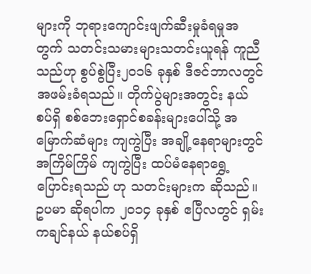များကို ဘုရားကျောင်းဖျက်ဆီးမှုခံရမှုအတွက် သတင်းသမားများသတင်းယူရန် ကူညီသည်ဟု စွပ်စွဲပြီး၂၀၁၆ ခုနှစ် ဒီဇင်ဘာလတွင် အဖမ်းခံရသည်။ တိုက်ပွဲများအတွင်း နယ်စပ်ရှိ စစ်ဘေးရှောင်စခန်းများပေါ်သို့ အမြောက်ဆံများ ကျကွဲပြီး အချို့နေရာများတွင် အကြိမ်ကြိမ် ကျကွဲပြီး ထပ်မံနေရာရွှေ့ပြောင်းရသည် ဟု သတင်းများက ဆိုသည်။ ဥပမာ ဆိုရပါက ၂၀၁၄ ခုနှစ် ဧပြီလတွင် ရှမ်းကချင်နယ် နယ်စပ်ရှိ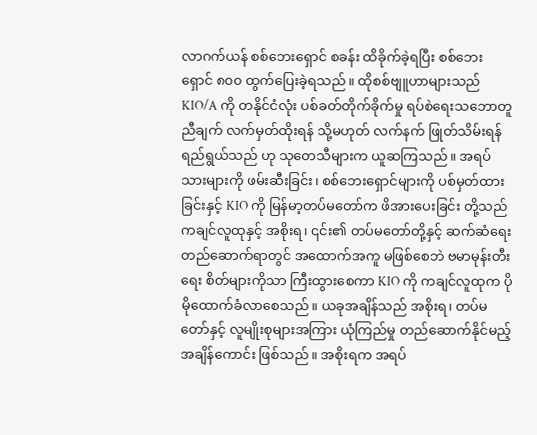လာဂက်ယန် စစ်ဘေးရှောင် စခန်း ထိခိုက်ခဲ့ရပြီး စစ်ဘေးရှောင် ၈၀၀ ထွက်ပြေးခဲ့ရသည်။ ထိုစစ်ဗျူဟာများသည် KIO/A ကို တနိုင်ငံလုံး ပစ်ခတ်တိုက်ခိုက်မှု ရပ်စဲရေးသဘောတူညီချက် လက်မှတ်ထိုးရန် သို့မဟုတ် လက်နက် ဖြုတ်သိမ်းရန် ရည်ရွယ်သည် ဟု သုတေသီများက ယူဆကြသည်။ အရပ်သားများကို ဖမ်းဆီးခြင်း၊ စစ်ဘေးရှောင်များကို ပစ်မှတ်ထားခြင်းနှင့် KIO ကို မြန်မာ့တပ်မတော်က ဖိအားပေးခြင်း တို့သည် ကချင်လူထုနှင့် အစိုးရ၊ ၎င်း၏ တပ်မတော်တို့နှင့် ဆက်ဆံရေး တည်ဆောက်ရာတွင် အထောက်အကူ မဖြစ်စေဘဲ ဗမာမုန်းတီးရေး စိတ်များကိုသာ ကြီးထွားစေကာ KIO ကို ကချင်လူထုက ပိုမိုထောက်ခံလာစေသည်။ ယခုအချိန်သည် အစိုးရ၊ တပ်မတော်နှင့် လူမျိုးစုများအကြား ယုံကြည်မှု တည်ဆောက်နိုင်မည့် အချိန်ကောင်း ဖြစ်သည်။ အစိုးရက အရပ်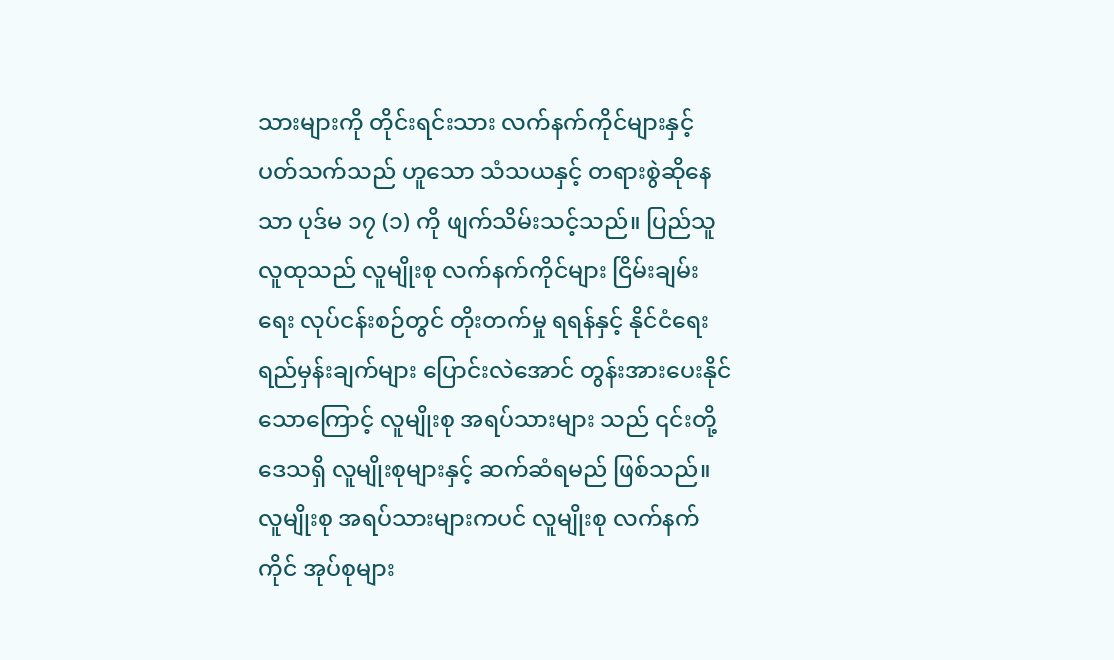သားများကို တိုင်းရင်းသား လက်နက်ကိုင်များနှင့် ပတ်သက်သည် ဟူသော သံသယနှင့် တရားစွဲဆိုနေသာ ပုဒ်မ ၁၇ (၁) ကို ဖျက်သိမ်းသင့်သည်။ ပြည်သူလူထုသည် လူမျိုးစု လက်နက်ကိုင်များ ငြိမ်းချမ်းရေး လုပ်ငန်းစဉ်တွင် တိုးတက်မှု ရရန်နှင့် နိုင်ငံရေး ရည်မှန်းချက်များ ပြောင်းလဲအောင် တွန်းအားပေးနိုင်သောကြောင့် လူမျိုးစု အရပ်သားများ သည် ၎င်းတို့ဒေသရှိ လူမျိုးစုများနှင့် ဆက်ဆံရမည် ဖြစ်သည်။ လူမျိုးစု အရပ်သားများကပင် လူမျိုးစု လက်နက်ကိုင် အုပ်စုများ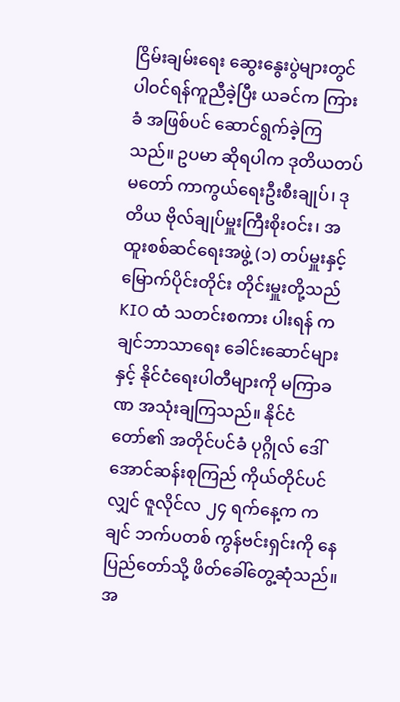ငြိမ်းချမ်းရေး ဆွေးနွေးပွဲများတွင် ပါဝင်ရန်ကူညီခဲ့ပြီး ယခင်က ကြားခံ အဖြစ်ပင် ဆောင်ရွက်ခဲ့ကြသည်။ ဥပမာ ဆိုရပါက ဒုတိယတပ်မတော် ကာကွယ်ရေးဦးစီးချုပ်၊ ဒုတိယ ဗိုလ်ချုပ်မှူးကြီးစိုးဝင်း၊ အထူးစစ်ဆင်ရေးအဖွဲ့ (၁) တပ်မှူးနှင့် မြောက်ပိုင်းတိုင်း တိုင်းမှူးတို့သည် KIO ထံ သတင်းစကား ပါးရန် ကချင်ဘာသာရေး ခေါင်းဆောင်များနှင့် နိုင်ငံရေးပါတီများကို မကြာခဏ အသုံးချကြသည်။ နိုင်ငံတော်၏ အတိုင်ပင်ခံ ပုဂ္ဂိုလ် ဒေါ်အောင်ဆန်းစုကြည် ကိုယ်တိုင်ပင်လျှင် ဇူလိုင်လ ၂၄ ရက်နေ့က ကချင် ဘက်ပတစ် ကွန်ဗင်းရှင်းကို နေပြည်တော်သို့ ဖိတ်ခေါ်တွေ့ဆုံသည်။ အ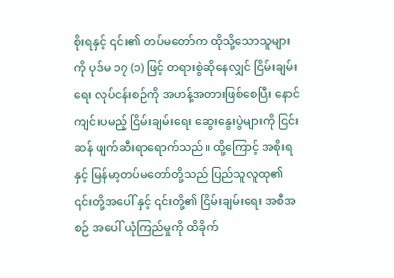စိုးရနှင့် ၎င်း၏ တပ်မတော်က ထိုသို့သောသူများကို ပုဒ်မ ၁၇ (၁) ဖြင့် တရားစွဲဆိုနေလျှင် ငြိမ်းချမ်းရေး လုပ်ငန်းစဉ်ကို အဟန့်အတားဖြစ်စေပြီး နောင်ကျင်းပမည့် ငြိမ်းချမ်းရေး ဆွေးနွေးပွဲများကို ငြင်းဆန် ဖျက်ဆီးရာရောက်သည်။ ထို့ကြောင့် အစိုးရနှင့် မြန်မာ့တပ်မတော်တို့သည် ပြည်သူလူထု၏ ၎င်းတို့အပေါ် နှင့် ၎င်းတို့၏ ငြိမ်းချမ်းရေး အစီအစဉ် အပေါ် ယုံကြည်မှုကို ထိခိုက်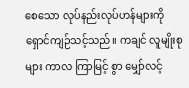စေသော လုပ်နည်းလုပ်ဟန်များကို ရှောင်ကျဉ်သင့်သည်။ ကချင် လူမျိုးစုများ ကာလ ကြာမြင့် စွာ မျှော်လင့်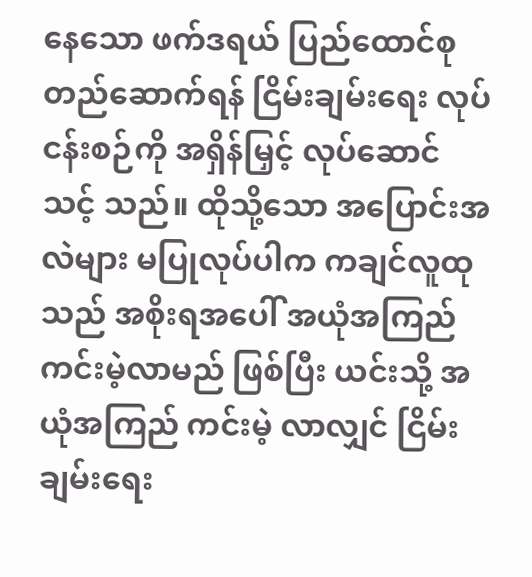နေသော ဖက်ဒရယ် ပြည်ထောင်စု တည်ဆောက်ရန် ငြိမ်းချမ်းရေး လုပ်ငန်းစဉ်ကို အရှိန်မြှင့် လုပ်ဆောင်သင့် သည်။ ထိုသို့သော အပြောင်းအလဲများ မပြုလုပ်ပါက ကချင်လူထုသည် အစိုးရအပေါ် အယုံအကြည် ကင်းမဲ့လာမည် ဖြစ်ပြီး ယင်းသို့ အယုံအကြည် ကင်းမဲ့ လာလျှင် ငြိမ်းချမ်းရေး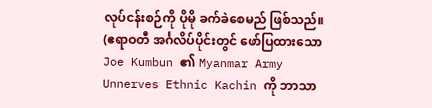လုပ်ငန်းစဉ်ကို ပိုမို ခက်ခဲစေမည် ဖြစ်သည်။ (ဧရာဝတီ အင်္ဂလိပ်ပိုင်းတွင် ဖော်ပြထားသော Joe Kumbun ၏ Myanmar Army Unnerves Ethnic Kachin ကို ဘာသာ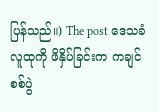ပြန်သည်။) The post ဒေသခံလူထုကို ဖိနှိပ်ခြင်းက ကချင်စစ်ပွဲ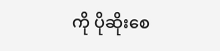ကို ပိုဆိုးစေ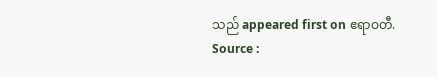သည် appeared first on ဧရာဝတီ.
Source :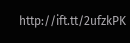http://ift.tt/2ufzkPK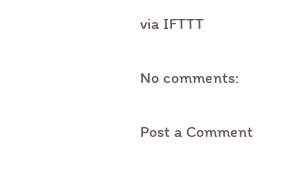via IFTTT

No comments:

Post a Comment